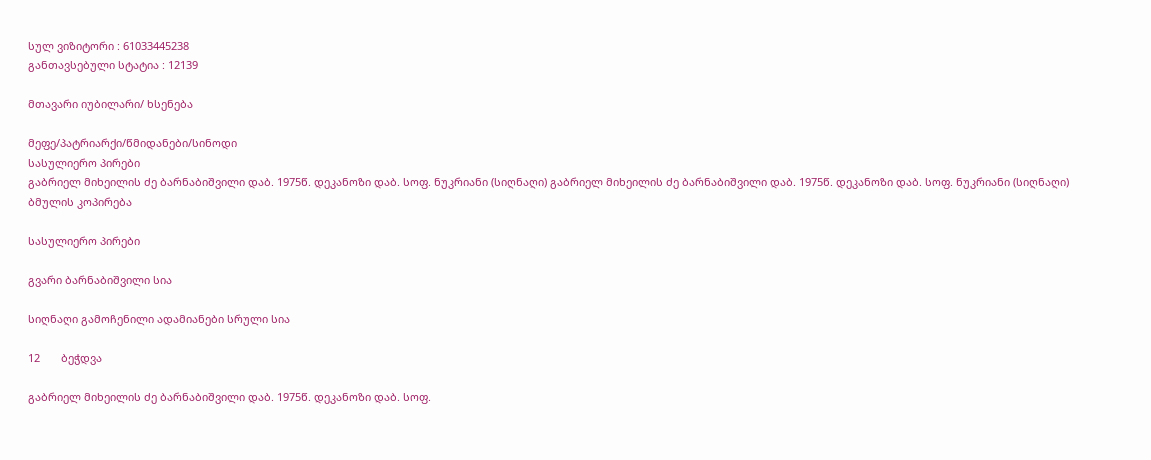სულ ვიზიტორი : 61033445238
განთავსებული სტატია : 12139

მთავარი იუბილარი/ ხსენება

მეფე/პატრიარქი/წმიდანები/სინოდი
სასულიერო პირები
გაბრიელ მიხეილის ძე ბარნაბიშვილი დაბ. 1975წ. დეკანოზი დაბ. სოფ. ნუკრიანი (სიღნაღი) გაბრიელ მიხეილის ძე ბარნაბიშვილი დაბ. 1975წ. დეკანოზი დაბ. სოფ. ნუკრიანი (სიღნაღი)
ბმულის კოპირება

სასულიერო პირები

გვარი ბარნაბიშვილი სია

სიღნაღი გამოჩენილი ადამიანები სრული სია

12       ბეჭდვა

გაბრიელ მიხეილის ძე ბარნაბიშვილი დაბ. 1975წ. დეკანოზი დაბ. სოფ.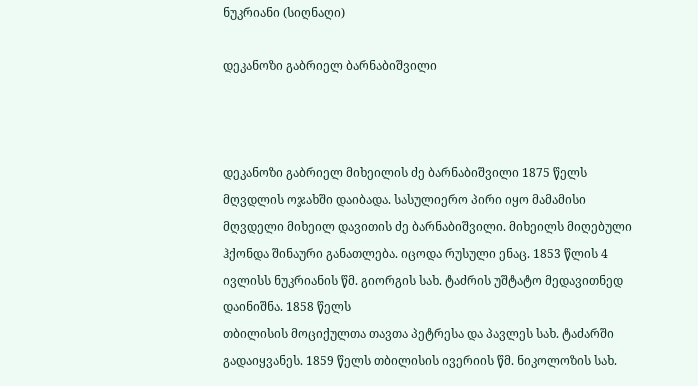ნუკრიანი (სიღნაღი)

დეკანოზი გაბრიელ ბარნაბიშვილი



დეკანოზი გაბრიელ მიხეილის ძე ბარნაბიშვილი 1875 წელს მღვდლის ოჯახში დაიბადა. სასულიერო პირი იყო მამამისი მღვდელი მიხეილ დავითის ძე ბარნაბიშვილი. მიხეილს მიღებული ჰქონდა შინაური განათლება. იცოდა რუსული ენაც. 1853 წლის 4 ივლისს ნუკრიანის წმ. გიორგის სახ. ტაძრის უშტატო მედავითნედ დაინიშნა. 1858 წელს
თბილისის მოციქულთა თავთა პეტრესა და პავლეს სახ. ტაძარში გადაიყვანეს. 1859 წელს თბილისის ივერიის წმ. ნიკოლოზის სახ.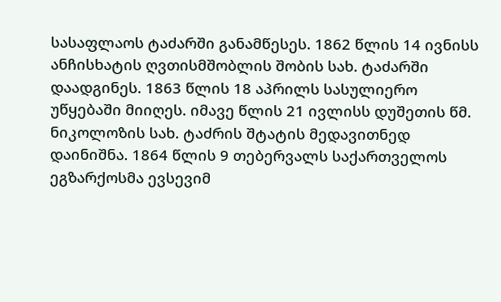სასაფლაოს ტაძარში განამწესეს. 1862 წლის 14 ივნისს ანჩისხატის ღვთისმშობლის შობის სახ. ტაძარში დაადგინეს. 1863 წლის 18 აპრილს სასულიერო უწყებაში მიიღეს. იმავე წლის 21 ივლისს დუშეთის წმ. ნიკოლოზის სახ. ტაძრის შტატის მედავითნედ დაინიშნა. 1864 წლის 9 თებერვალს საქართველოს ეგზარქოსმა ევსევიმ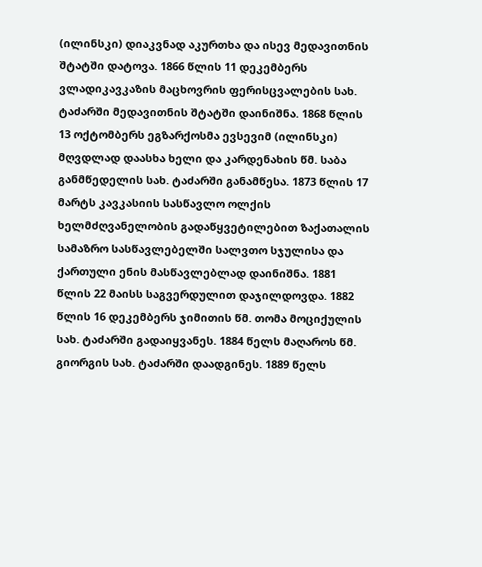(ილინსკი) დიაკვნად აკურთხა და ისევ მედავითნის შტატში დატოვა. 1866 წლის 11 დეკემბერს ვლადიკავკაზის მაცხოვრის ფერისცვალების სახ. ტაძარში მედავითნის შტატში დაინიშნა. 1868 წლის 13 ოქტომბერს ეგზარქოსმა ევსევიმ (ილინსკი) მღვდლად დაასხა ხელი და კარდენახის წმ. საბა განმწედელის სახ. ტაძარში განამწესა. 1873 წლის 17 მარტს კავკასიის სასწავლო ოლქის ხელმძღვანელობის გადაწყვეტილებით ზაქათალის სამაზრო სასწავლებელში სალვთო სჯულისა და ქართული ენის მასწავლებლად დაინიშნა. 1881 წლის 22 მაისს საგვერდულით დაჯილდოვდა. 1882 წლის 16 დეკემბერს ჯიმითის წმ. თომა მოციქულის სახ. ტაძარში გადაიყვანეს. 1884 წელს მაღაროს წმ. გიორგის სახ. ტაძარში დაადგინეს. 1889 წელს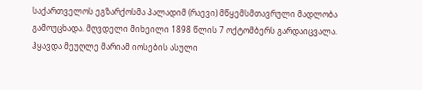საქართველოს ეგზარქოსმა პალადიმ (რაევი) მწყემსმთავრული მადლობა გამოუცხადა. მღვდელი მიხეილი 1898 წლის 7 ოქტომბერს გარდაიცვალა.
ჰყავდა მეუღლე მარიამ იოსების ასული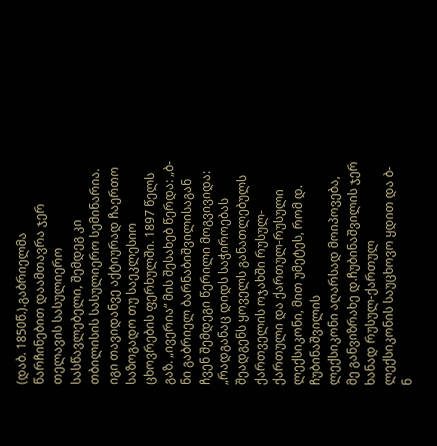(დაბ. 1850წ.).გაბრიელმა წარჩინებით დაამთავრა ჯერ თელავის სასულიერო სასწავლებელი, შემდეგ კი თბილისის სასულიერო სემინარია. იგი თავიდანვე აქტიურად ჩაერთო საზოგადო თუ საეკლესიო ცხოვრების ფერხულში. 1897 წელს გაზ. „ივერია“ მის შესახებ წერდა: „ბ-ნი გაბრიელ ბარნაბიშვილისაგან ჩვენ შემდეგი წერილი მოგვივიდა: „რადგანაც დიდს საჭიროებას შეადგენს ყოველს განათლებულს ქართველის ოჯახში რუსულ-ქართული და ქართულ-რუსული ლექსიკონი, მით უმეტეს, რომ დ. ჩუბინაშვილის
ლექსიკონი აღარსად მოიპოვება, მე განვიზრახე დ.ჩუბინაშვილის ჯერ ხანად რუსულ-ქართულ ლექსიკონის საუცხოვო ყდით და ბ-ნ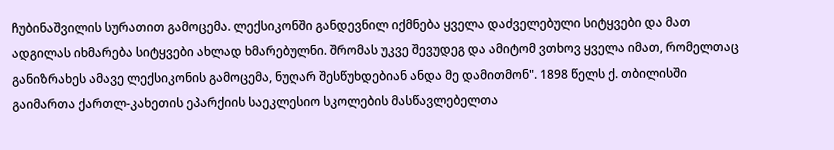ჩუბინაშვილის სურათით გამოცემა. ლექსიკონში განდევნილ იქმნება ყველა დაძველებული სიტყვები და მათ ადგილას იხმარება სიტყვები ახლად ხმარებულნი. შრომას უკვე შევუდეგ და ამიტომ ვთხოვ ყველა იმათ, რომელთაც განიზრახეს ამავე ლექსიკონის გამოცემა, ნუღარ შესწუხდებიან ანდა მე დამითმონ". 1898 წელს ქ. თბილისში გაიმართა ქართლ-კახეთის ეპარქიის საეკლესიო სკოლების მასწავლებელთა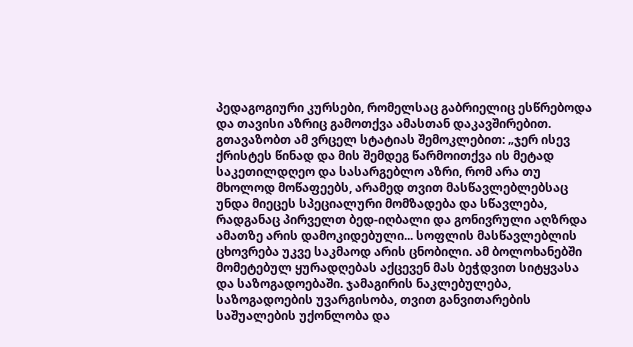პედაგოგიური კურსები, რომელსაც გაბრიელიც ესწრებოდა და თავისი აზრიც გამოთქვა ამასთან დაკავშირებით. გთავაზობთ ამ ვრცელ სტატიას შემოკლებით: „ჯერ ისევ ქრისტეს წინად და მის შემდეგ წარმოითქვა ის მეტად საკეთილდღეო და სასარგებლო აზრი, რომ არა თუ მხოლოდ მოწაფეებს, არამედ თვით მასწავლებლებსაც უნდა მიეცეს სპეციალური მომზადება და სწავლება, რადგანაც პირველთ ბედ-იღბალი და გონივრული აღზრდა ამათზე არის დამოკიდებული... სოფლის მასწავლებლის ცხოვრება უკვე საკმაოდ არის ცნობილი. ამ ბოლოხანებში მომეტებულ ყურადღებას აქცევენ მას ბეჭდვით სიტყვასა და საზოგადოებაში. ჯამაგირის ნაკლებულება, საზოგადოების უვარგისობა, თვით განვითარების საშუალების უქონლობა და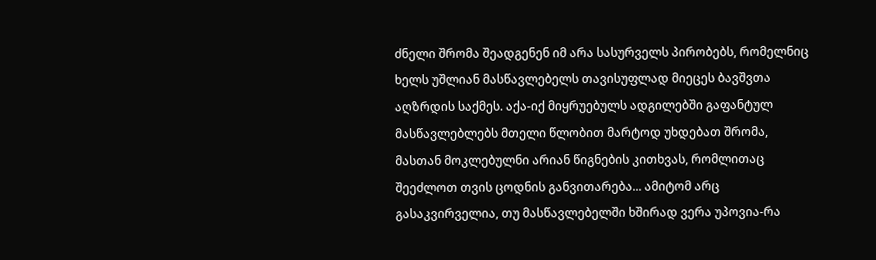ძნელი შრომა შეადგენენ იმ არა სასურველს პირობებს, რომელნიც ხელს უშლიან მასწავლებელს თავისუფლად მიეცეს ბავშვთა აღზრდის საქმეს. აქა-იქ მიყრუებულს ადგილებში გაფანტულ მასწავლებლებს მთელი წლობით მარტოდ უხდებათ შრომა, მასთან მოკლებულნი არიან წიგნების კითხვას, რომლითაც შეეძლოთ თვის ცოდნის განვითარება... ამიტომ არც გასაკვირველია, თუ მასწავლებელში ხშირად ვერა უპოვია-რა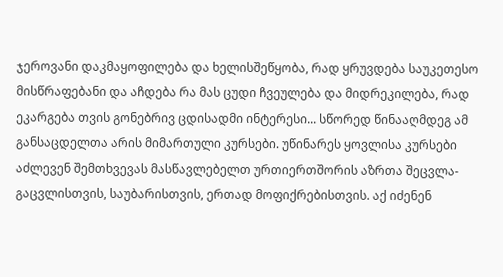ჯეროვანი დაკმაყოფილება და ხელისშეწყობა, რად ყრუვდება საუკეთესო მისწრაფებანი და აჩდება რა მას ცუდი ჩვეულება და მიდრეკილება, რად ეკარგება თვის გონებრივ ცდისადმი ინტერესი... სწორედ წინააღმდეგ ამ განსაცდელთა არის მიმართული კურსები. უწინარეს ყოვლისა კურსები აძლევენ შემთხვევას მასწავლებელთ ურთიერთშორის აზრთა შეცვლა-გაცვლისთვის, საუბარისთვის, ერთად მოფიქრებისთვის. აქ იძენენ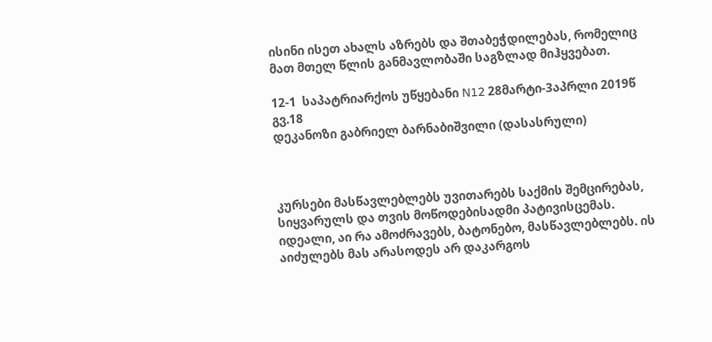ისინი ისეთ ახალს აზრებს და შთაბეჭდილებას, რომელიც მათ მთელ წლის განმავლობაში საგზლად მიჰყვებათ.

12-1  საპატრიარქოს უწყებანი N12 28მარტი-3აპრლი 2019წ გვ.18
დეკანოზი გაბრიელ ბარნაბიშვილი (დასასრული)



კურსები მასწავლებლებს უვითარებს საქმის შემცირებას, სიყვარულს და თვის მოწოდებისადმი პატივისცემას. იდეალი, აი რა ამოძრავებს, ბატონებო, მასწავლებლებს. ის აიძულებს მას არასოდეს არ დაკარგოს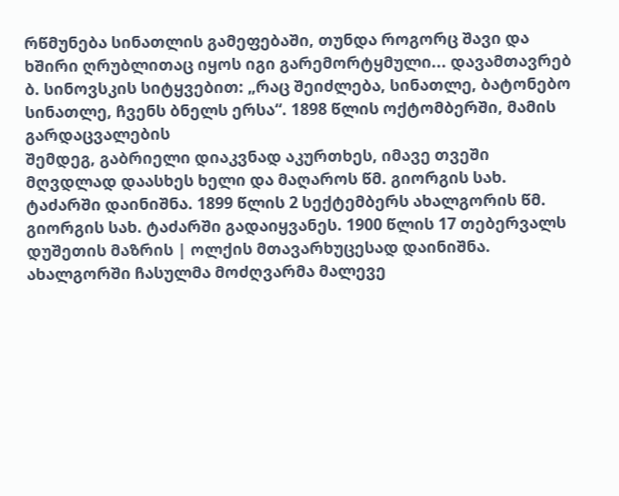რწმუნება სინათლის გამეფებაში, თუნდა როგორც შავი და ხშირი ღრუბლითაც იყოს იგი გარემორტყმული... დავამთავრებ ბ. სინოვსკის სიტყვებით: „რაც შეიძლება, სინათლე, ბატონებო სინათლე, ჩვენს ბნელს ერსა“. 1898 წლის ოქტომბერში, მამის გარდაცვალების
შემდეგ, გაბრიელი დიაკვნად აკურთხეს, იმავე თვეში მღვდლად დაასხეს ხელი და მაღაროს წმ. გიორგის სახ. ტაძარში დაინიშნა. 1899 წლის 2 სექტემბერს ახალგორის წმ. გიორგის სახ. ტაძარში გადაიყვანეს. 1900 წლის 17 თებერვალს დუშეთის მაზრის | ოლქის მთავარხუცესად დაინიშნა. ახალგორში ჩასულმა მოძღვარმა მალევე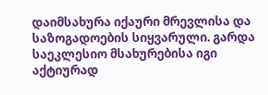დაიმსახურა იქაური მრევლისა და საზოგადოების სიყვარული. გარდა საეკლესიო მსახურებისა იგი აქტიურად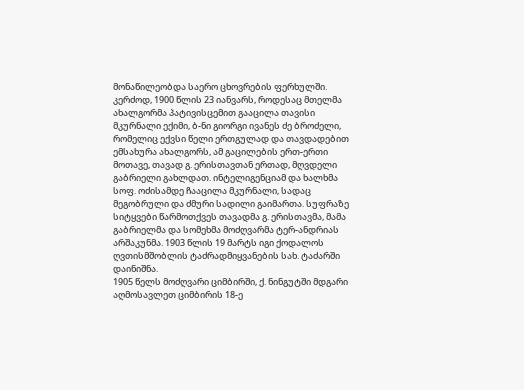მონაწილეობდა საერო ცხოვრების ფერხულში. კერძოდ, 1900 წლის 23 იანვარს, როდესაც მთელმა ახალგორმა პატივისცემით გააცილა თავისი მკურნალი ექიმი, ბ-ნი გიორგი ივანეს ძე ბროძელი, რომელიც ექვსი წელი ერთგულად და თავდადებით ემსახურა ახალგორს, ამ გაცილების ერთ-ერთი მოთავე, თავად გ. ერისთავთან ერთად, მღვდელი გაბრიელი გახლდათ. ინტელიგენციამ და ხალხმა სოფ. ოძისამდე ჩააცილა მკურნალი, სადაც მეგობრული და ძმური სადილი გაიმართა. სუფრაზე სიტყვები წარმოთქვეს თავადმა გ. ერისთავმა, მამა გაბრიელმა და სომეხმა მოძღვარმა ტერ-ანდრიას არშაკუნმა. 1903 წლის 19 მარტს იგი ქოდალოს ღვთისმშობლის ტაძრადმიყვანების სახ. ტაძარში დაინიშნა.
1905 წელს მოძღვარი ციმბირში, ქ. ნინგუტში მდგარი აღმოსავლეთ ციმბირის 18-ე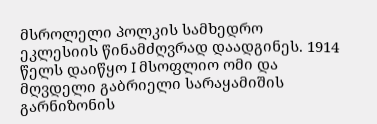მსროლელი პოლკის სამხედრო ეკლესიის წინამძღვრად დაადგინეს. 1914 წელს დაიწყო I მსოფლიო ომი და მღვდელი გაბრიელი სარაყამიშის გარნიზონის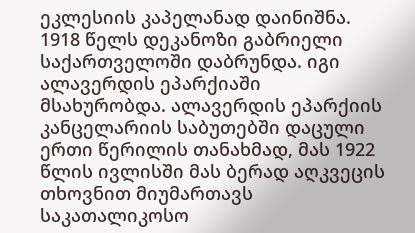ეკლესიის კაპელანად დაინიშნა. 1918 წელს დეკანოზი გაბრიელი საქართველოში დაბრუნდა. იგი ალავერდის ეპარქიაში მსახურობდა. ალავერდის ეპარქიის კანცელარიის საბუთებში დაცული ერთი წერილის თანახმად, მას 1922 წლის ივლისში მას ბერად აღკვეცის თხოვნით მიუმართავს საკათალიკოსო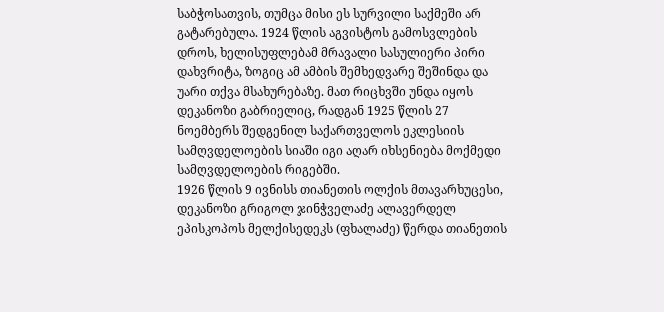საბჭოსათვის, თუმცა მისი ეს სურვილი საქმეში არ გატარებულა. 1924 წლის აგვისტოს გამოსვლების დროს, ხელისუფლებამ მრავალი სასულიერი პირი დახვრიტა, ზოგიც ამ ამბის შემხედვარე შეშინდა და უარი თქვა მსახურებაზე. მათ რიცხვში უნდა იყოს დეკანოზი გაბრიელიც, რადგან 1925 წლის 27 ნოემბერს შედგენილ საქართველოს ეკლესიის სამღვდელოების სიაში იგი აღარ იხსენიება მოქმედი სამღვდელოების რიგებში.
1926 წლის 9 ივნისს თიანეთის ოლქის მთავარხუცესი, დეკანოზი გრიგოლ ჯინჭველაძე ალავერდელ ეპისკოპოს მელქისედეკს (ფხალაძე) წერდა თიანეთის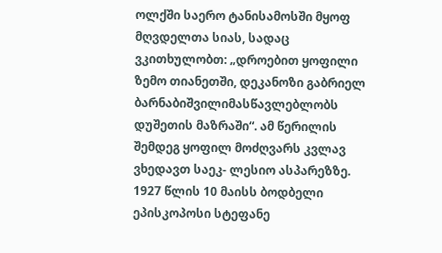ოლქში საერო ტანისამოსში მყოფ მღვდელთა სიას, სადაც ვკითხულობთ: „დროებით ყოფილი ზემო თიანეთში, დეკანოზი გაბრიელ ბარნაბიშვილიმასწავლებლობს დუშეთის მაზრაში“. ამ წერილის
შემდეგ ყოფილ მოძღვარს კვლავ ვხედავთ საეკ- ლესიო ასპარეზზე. 1927 წლის 10 მაისს ბოდბელი ეპისკოპოსი სტეფანე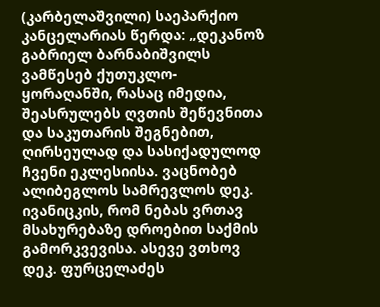(კარბელაშვილი) საეპარქიო
კანცელარიას წერდა: „დეკანოზ გაბრიელ ბარნაბიშვილს ვამწესებ ქუთუკლო-ყორაღანში, რასაც იმედია, შეასრულებს ღვთის შეწევნითა და საკუთარის შეგნებით, ღირსეულად და სასიქადულოდ ჩვენი ეკლესიისა. ვაცნობებ ალიბეგლოს სამრევლოს დეკ. ივანიცკის, რომ ნებას ვრთავ მსახურებაზე დროებით საქმის გამორკვევისა. ასევე ვთხოვ დეკ. ფურცელაძეს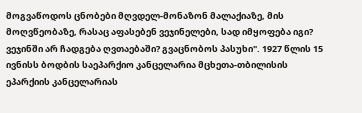მოგვაწოდოს ცნობები მღვდელ-მონაზონ მალაქიაზე, მის მოღვწეობაზე, რასაც აფასებენ ვეჯინელები, სად იმყოფება იგი? ვეჯინში არ ჩადგება ღვთაებაში? გვაცნობოს პასუხი". 1927 წლის 15 ივნისს ბოდბის საეპარქიო კანცელარია მცხეთა-თბილისის ეპარქიის კანცელარიას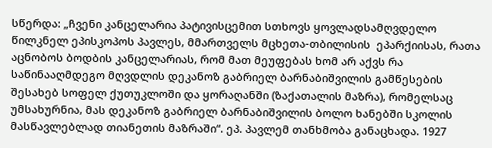სწერდა: „ჩვენი კანცელარია პატივისცემით სთხოვს ყოვლადსამღვდელო წილკნელ ეპისკოპოს პავლეს, მმართველს მცხეთა-თბილისის  ეპარქიისას, რათა აცნობოს ბოდბის კანცელარიას, რომ მათ მეუფებას ხომ არ აქვს რა საწინააღმდეგო მღვდლის დეკანოზ გაბრიელ ბარნაბიშვილის გამწესების შესახებ სოფელ ქუთუკლოში და ყორაღანში (ზაქათალის მაზრა), რომელსაც უმსახურნია, მას დეკანოზ გაბრიელ ბარნაბიშვილის ბოლო ხანებში სკოლის მასწავლებლად თიანეთის მაზრაში“. ეპ. პავლემ თანხმობა განაცხადა. 1927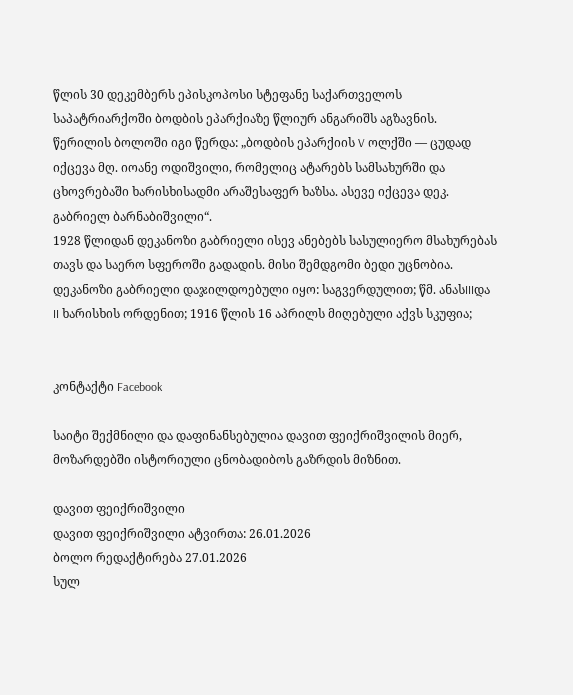წლის 30 დეკემბერს ეპისკოპოსი სტეფანე საქართველოს საპატრიარქოში ბოდბის ეპარქიაზე წლიურ ანგარიშს აგზავნის. წერილის ბოლოში იგი წერდა: „ბოდბის ეპარქიის V ოლქში –– ცუდად იქცევა მღ. იოანე ოდიშვილი, რომელიც ატარებს სამსახურში და ცხოვრებაში ხარისხისადმი არაშესაფერ ხაზსა. ასევე იქცევა დეკ. გაბრიელ ბარნაბიშვილი“.
1928 წლიდან დეკანოზი გაბრიელი ისევ ანებებს სასულიერო მსახურებას თავს და საერო სფეროში გადადის. მისი შემდგომი ბედი უცნობია.
დეკანოზი გაბრიელი დაჯილდოებული იყო: საგვერდულით; წმ. ანასIIIდა II ხარისხის ორდენით; 1916 წლის 16 აპრილს მიღებული აქვს სკუფია;


კონტაქტი Facebook

საიტი შექმნილი და დაფინანსებულია დავით ფეიქრიშვილის მიერ, მოზარდებში ისტორიული ცნობადიბოს გაზრდის მიზნით.

დავით ფეიქრიშვილი
დავით ფეიქრიშვილი ატვირთა: 26.01.2026
ბოლო რედაქტირება 27.01.2026
სულ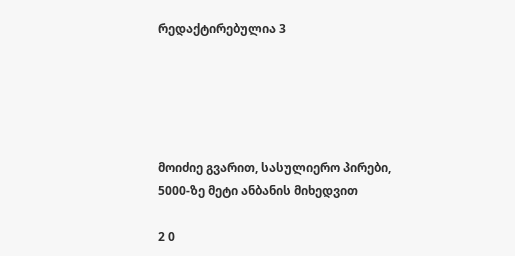რედაქტირებულია 3





მოიძიე გვარით, სასულიერო პირები, 5000-ზე მეტი ანბანის მიხედვით

2 0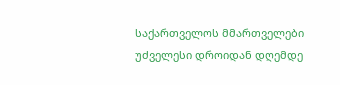საქართველოს მმართველები უძველესი დროიდან დღემდე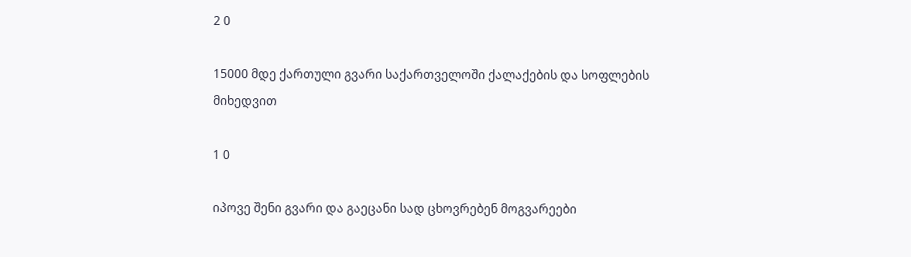2 0

15000 მდე ქართული გვარი საქართველოში ქალაქების და სოფლების მიხედვით

1 0

იპოვე შენი გვარი და გაეცანი სად ცხოვრებენ მოგვარეები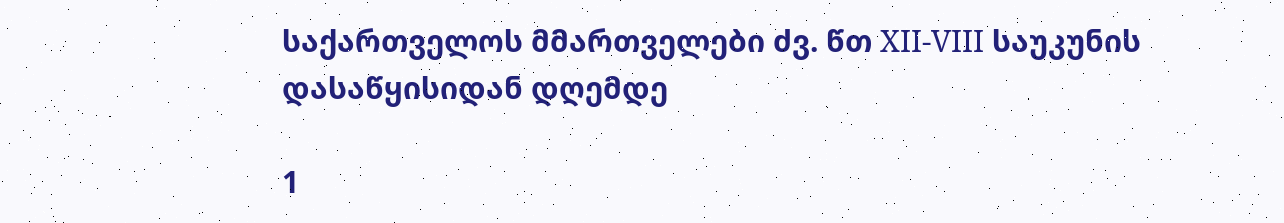საქართველოს მმართველები ძვ. წთ XII-VIII საუკუნის დასაწყისიდან დღემდე

1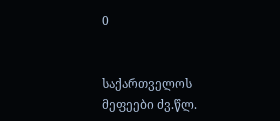0


საქართველოს მეფეები ძვ.წლ.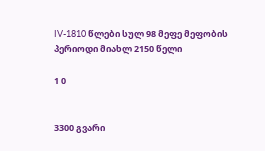IV-1810 წლები სულ 98 მეფე მეფობის პერიოდი მიახლ 2150 წელი

1 0


3300 გვარი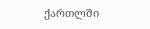ქართლში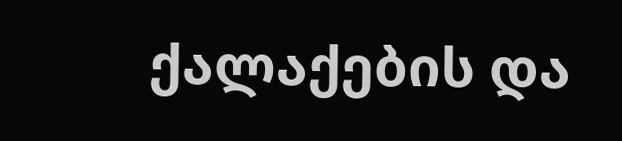ქალაქების და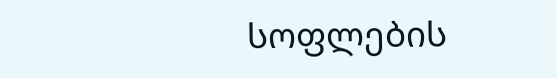სოფლების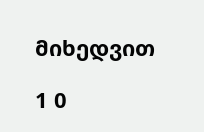მიხედვით

1 0